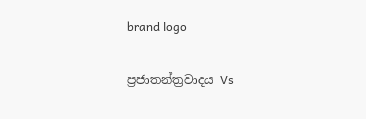brand logo

ප්‍රජාතන්ත්‍රවාදය Vs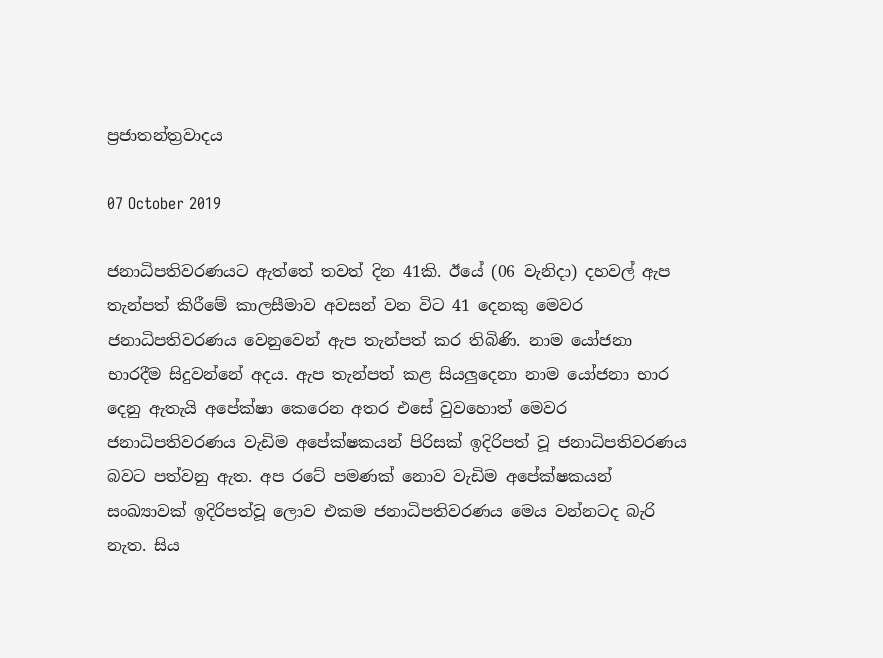ප්‍රජාතන්ත්‍රවාදය

07 October 2019

ජනාධිපතිවරණයට ඇත්තේ තවත් දින 41කි. ඊයේ (06 වැනිදා) දහවල් ඇප තැන්පත් කිරීමේ කාලසීමාව අවසන් වන විට 41 දෙනකු මෙවර ජනාධිපතිවරණය වෙනුවෙන් ඇප තැන්පත් කර තිබිණි. නාම යෝජනා භාරදීම සිදුවන්නේ අදය. ඇප තැන්පත් කළ සියලුදෙනා නාම යෝජනා භාර දෙනු ඇතැයි අපේක්ෂා කෙරෙන අතර එසේ වුවහොත් මෙවර ජනාධිපතිවරණය වැඩිම අපේක්ෂකයන් පිරිසක් ඉදිරිපත් වූ ජනාධිපතිවරණය බවට පත්වනු ඇත. අප රටේ පමණක් නොව වැඩිම අපේක්ෂකයන් සංඛ්‍යාවක් ඉදිරිපත්වූ ලොව එකම ජනාධිපතිවරණය මෙය වන්නටද බැරි නැත. සිය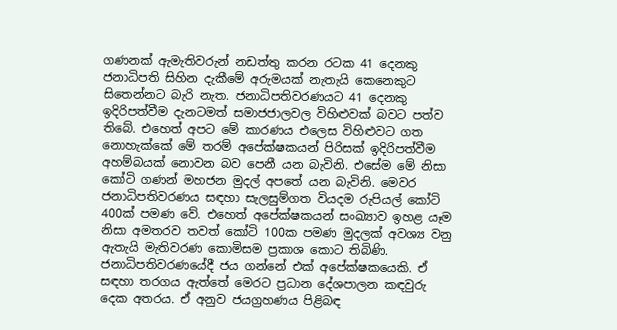ගණනක් ඇමැතිවරුන් නඩත්තු කරන රටක 41 දෙනකු ජනාධිපති සිහින දැකීමේ අරුමයක් නැතැයි කෙනෙකුට සිතෙන්නට බැරි නැත. ජනාධිපතිවරණයට 41 දෙනකු ඉදිරිපත්වීම දැනටමත් සමාජජාලවල විහිළුවක් බවට පත්ව තිබේ. එහෙත් අපට මේ කාරණය එලෙස විහිළුවට ගත නොහැක්කේ මේ තරම් අපේක්ෂකයන් පිරිසක් ඉදිරිපත්වීම අහම්බයක් නොවන බව පෙනී යන බැවිනි. එසේම මේ නිසා කෝටි ගණන් මහජන මුදල් අපතේ යන බැවිනි. මෙවර ජනාධිපතිවරණය සඳහා සැලසුම්ගත වියදම රුපියල් කෝටි 400ක් පමණ වේ. එහෙත් අපේක්ෂකයන් සංඛ්‍යාව ඉහළ යෑම නිසා අමතරව තවත් කෝටි 100ක පමණ මුදලක් අවශ්‍ය වනු ඇතැයි මැතිවරණ කොමිසම ප්‍රකාශ කොට තිබිණි. ජනාධිපතිවරණයේදී ජය ගන්නේ එක් අපේක්ෂකයෙකි. ඒ සඳහා තරගය ඇත්තේ මෙරට ප්‍රධාන දේශපාලන කඳවුරු දෙක අතරය. ඒ අනුව ජයග්‍රහණය පිළිබඳ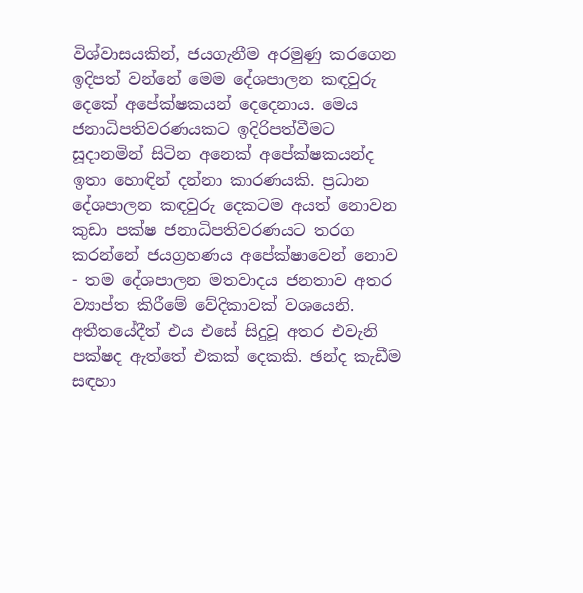විශ්වාසයකින්, ජයගැනීම අරමුණු කරගෙන ඉදිපත් වන්නේ මෙම දේශපාලන කඳවුරු දෙකේ අපේක්ෂකයන් දෙදෙනාය. මෙය ජනාධිපතිවරණයකට ඉදිරිපත්වීමට සූදානමින් සිටින අනෙක් අපේක්ෂකයන්ද ඉතා හොඳින් දන්නා කාරණයකි. ප්‍රධාන දේශපාලන කඳවුරු දෙකටම අයත් නොවන කුඩා පක්ෂ ජනාධිපතිවරණයට තරග කරන්නේ ජයග්‍රහණය අපේක්ෂාවෙන් නොව - තම දේශපාලන මතවාදය ජනතාව අතර ව්‍යාප්ත කිරීමේ වේදිකාවක් වශයෙනි. අතීතයේදීත් එය එසේ සිදුවූ අතර එවැනි පක්ෂද ඇත්තේ එකක් දෙකකි. ඡන්ද කැඩීම සඳහා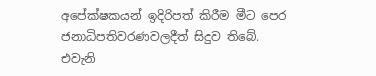අපේක්ෂකයන් ඉදිරිපත් කිරීම මීට පෙර ජනාධිපතිවරණවලදීත් සිදුව තිබේ. එවැනි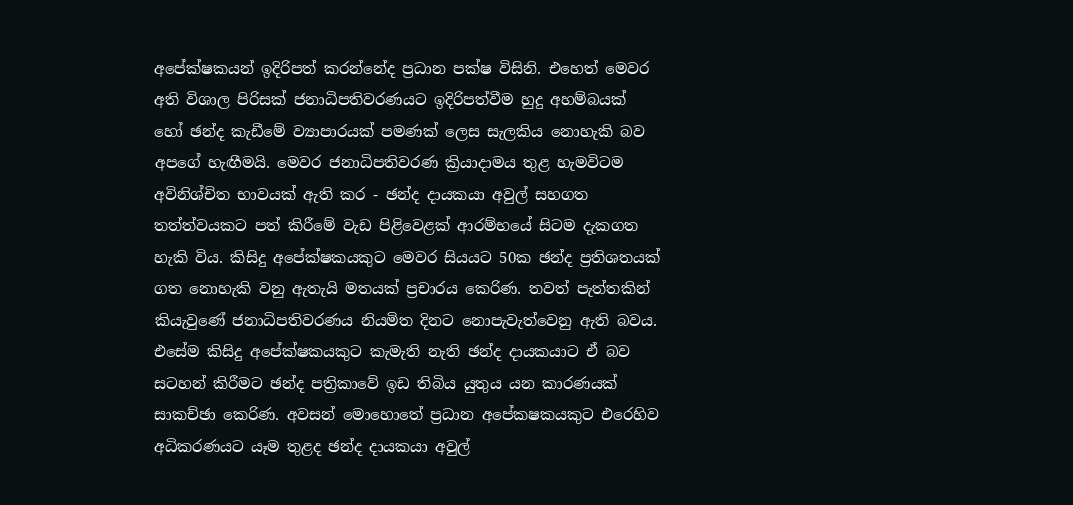අපේක්ෂකයන් ඉදිරිපත් කරන්නේද ප්‍රධාන පක්ෂ විසිනි. එහෙත් මෙවර අති විශාල පිරිසක් ජනාධිපතිවරණයට ඉදිරිපත්වීම හුදු අහම්බයක් හෝ ඡන්ද කැඩීමේ ව්‍යාපාරයක් පමණක් ලෙස සැලකිය නොහැකි බව අපගේ හැඟීමයි. මෙවර ජනාධිපතිවරණ ක්‍රියාදාමය තුළ හැමවිටම අවිනිශ්චිත භාවයක් ඇති කර - ඡන්ද දායකයා අවුල් සහගත තත්ත්වයකට පත් කිරීමේ වැඩ පිළිවෙළක් ආරම්භයේ සිටම දැකගත හැකි විය. කිසිදු අපේක්ෂකයකුට මෙවර සියයට 50ක ඡන්ද ප්‍රතිශතයක් ගත නොහැකි වනු ඇතැයි මතයක් ප්‍රචාරය කෙරිණ. තවත් පැත්තකින් කියැවුණේ ජනාධිපතිවරණය නියමිත දිනට නොපැවැත්වෙනු ඇති බවය. එසේම කිසිදු අපේක්ෂකයකුට කැමැති නැති ඡන්ද දායකයාට ඒ බව සටහන් කිරීමට ඡන්ද පත්‍රිකාවේ ඉඩ තිබිය යුතුය යන කාරණයක් සාකච්ඡා කෙරිණ. අවසන් මොහොතේ ප්‍රධාන අපේකෂකයකුට එරෙහිව අධිකරණයට යෑම තුළද ඡන්ද දායකයා අවුල්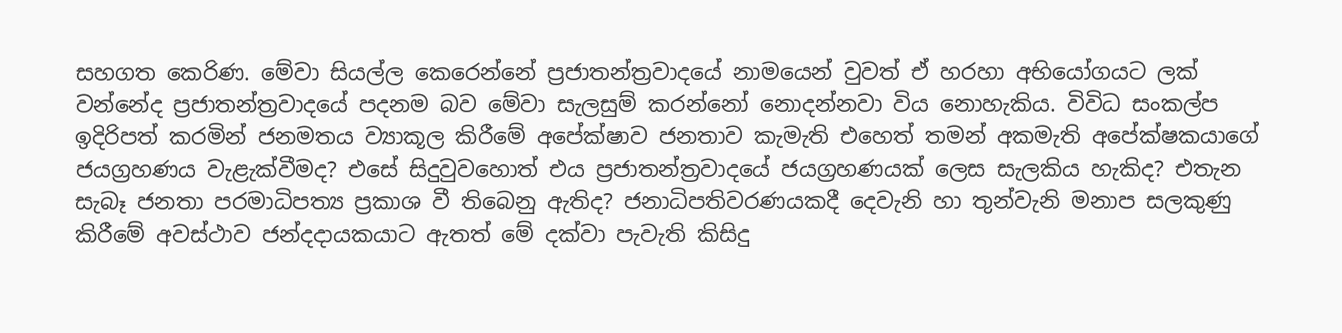සහගත කෙරිණ. මේවා සියල්ල කෙරෙන්නේ ප්‍රජාතන්ත්‍රවාදයේ නාමයෙන් වුවත් ඒ හරහා අභියෝගයට ලක් වන්නේද ප්‍රජාතන්ත්‍රවාදයේ පදනම බව මේවා සැලසුම් කරන්නෝ නොදන්නවා විය නොහැකිය. විවිධ සංකල්ප ඉදිරිපත් කරමින් ජනමතය ව්‍යාකූල කිරීමේ අපේක්ෂාව ජනතාව කැමැති එහෙත් තමන් අකමැති අපේක්ෂකයාගේ ජයග්‍රහණය වැළැක්වීමද? එසේ සිදුවුවහොත් එය ප්‍රජාතන්ත්‍රවාදයේ ජයග්‍රහණයක් ලෙස සැලකිය හැකිද? එතැන සැබෑ ජනතා පරමාධිපත්‍ය ප්‍රකාශ වී තිබෙනු ඇතිද? ජනාධිපතිවරණයකදී දෙවැනි හා තුන්වැනි මනාප සලකුණු කිරී‍මේ අවස්ථාව ජන්දදායකයාට ඇතත් මේ දක්වා පැවැති කිසිදු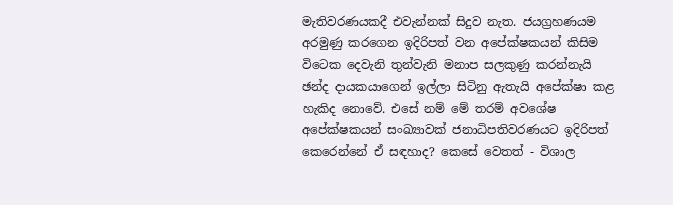මැතිවරණයකදී එවැන්නක් සිදුව නැත. ජයග්‍රහණයම අරමුණු කරගෙන ඉදිරිපත් වන අපේක්ෂකයන් කිසිම විටෙක දෙවැනි තුන්වැනි මනාප සලකුණු කරන්නැයි ඡන්ද දායකයාගෙන් ඉල්ලා සිටිනු ඇතැයි අපේක්ෂා කළ හැකිද නොවේ. එසේ නම් මේ තරම් අවශේෂ අපේක්ෂකයන් සංඛ්‍යාවක් ජනාධිපතිවරණයට ඉදිරිපත් කෙරෙන්නේ ඒ සඳහාද? කෙසේ වෙතත් - විශාල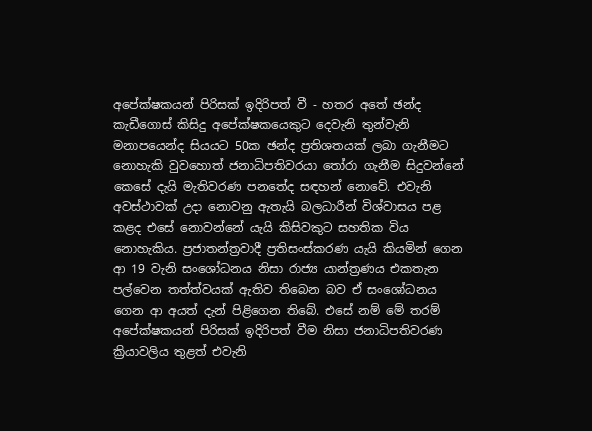අපේක්ෂකයන් පිරිසක් ඉදිරිපත් වී - හතර අතේ ඡන්ද කැඩීගොස් කිසිදු අපේක්ෂකයෙකුට දෙවැනි තුන්වැනි මනාපයෙන්ද සියයට 50ක ඡන්ද ප්‍රතිශතයක් ලබා ගැනීමට නොහැකි වුවහොත් ජනාධිපතිවරයා තෝරා ගැනීම සිදුවන්නේ කෙසේ දැයි මැතිවරණ පනතේද සඳහන් නොවේ. එවැනි අවස්ථාවක් උදා නොවනු ඇතැයි බලධාරීන් විශ්වාසය පළ කළද එසේ නොවන්නේ යැයි කිසිවකුට සහතික විය නොහැකිය. ප්‍රජාතන්ත්‍රවාදී ප්‍රතිසංස්කරණ යැයි කියමින් ගෙන ආ 19 වැනි සංශෝධනය නිසා රාජ්‍ය යාන්ත්‍රණය එකතැන පල්වෙන තත්ත්වයක් ඇතිව තිබෙන බව ඒ සංශෝධනය ගෙන ආ අයත් දැන් පිළිගෙන තිබේ. එසේ නම් මේ තරම් අපේක්ෂකයන් පිරිසක් ඉදිරිපත් වීම නිසා ජනාධිපතිවරණ ක්‍රියාවලිය තුළත් එවැනි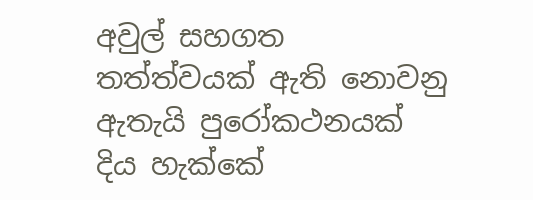අවුල් සහගත තත්ත්වයක් ඇති නොවනු ඇතැයි පුරෝකථනයක් දිය හැක්කේ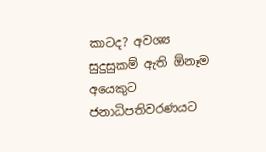කාටද? අවශ්‍ය සුදුසුකම් ඇති ඕනෑම අයෙකුට ජනාධිපතිවරණයට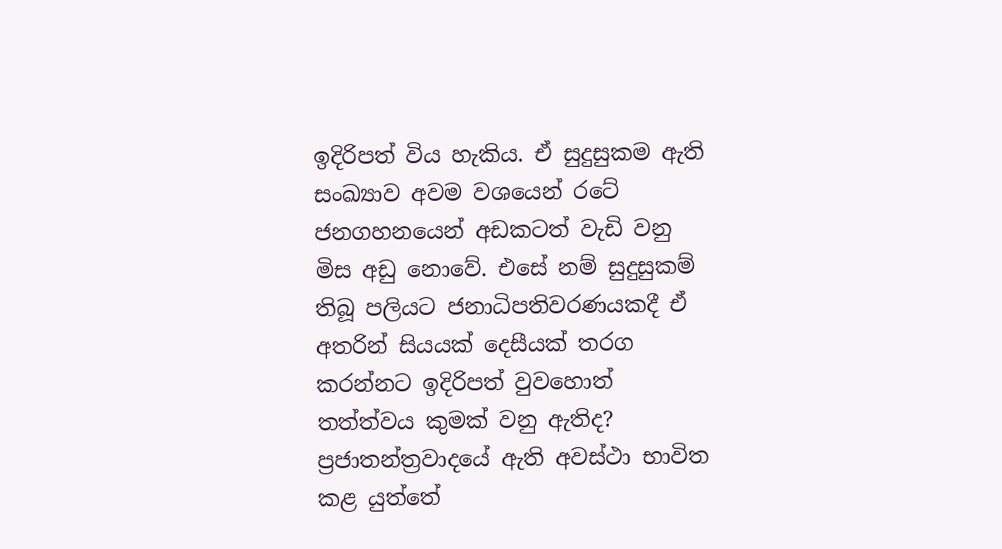ඉදිරිපත් විය හැකිය. ඒ සුදුසුකම ඇති සංඛ්‍යාව අවම වශයෙන් රටේ ජනගහනයෙන් අඩකටත් වැඩි වනු මිස අඩු නොවේ. එසේ නම් සුදුසුකම් තිබූ පලියට ජනාධිපතිවරණයකදී ඒ අතරින් සියයක් දෙසීයක් තරග කරන්නට ඉදිරිපත් වුවහොත් තත්ත්වය කුමක් වනු ඇතිද? ප්‍රජාතන්ත්‍රවාදයේ ඇති අවස්ථා භාවිත කළ යුත්තේ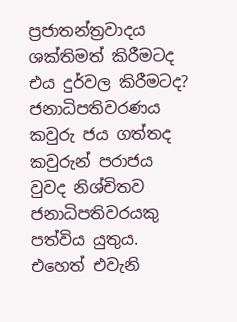ප්‍රජාතන්ත්‍රවාදය ශක්තිමත් කිරීමටද එය දුර්වල කිරීමටද? ජනාධිපතිවරණය කවුරු ජය ගත්තද කවුරුන් පරාජය වුවද නිශ්චිතව ජනාධිපතිවරයකු පත්විය යුතුය. එහෙත් එවැනි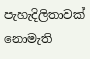පැහැදිලිතාවක් නොමැති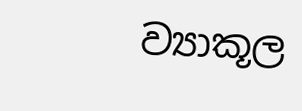ව්‍යාකූල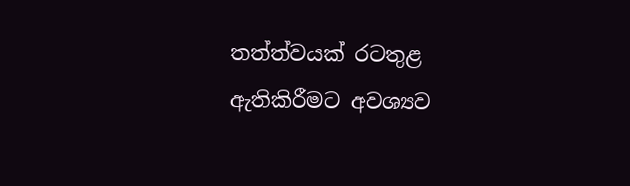තත්ත්වයක් රටතුළ ඇතිකිරීමට අවශ්‍යව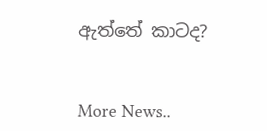ඇත්තේ කාටද?


More News..